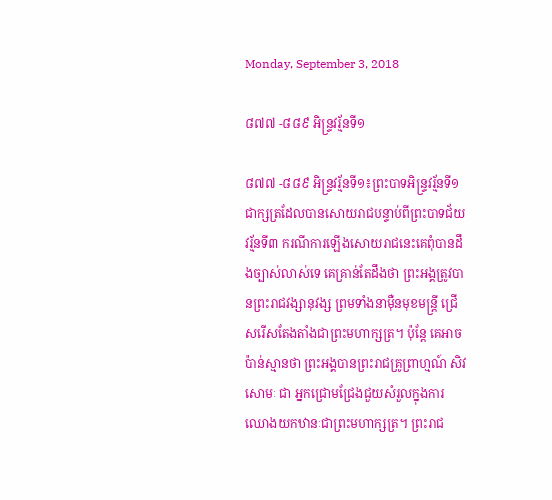Monday, September 3, 2018

៨៧៧ -៨៨៩ អិន្រ្ទវរ្ម័នទី១

៨៧៧ -៨៨៩ អិន្រ្ទវរ្ម័នទី១៖ព្រះបាទអិន្រ្ទវរ្ម័នទី១ ជាក្សត្រដែលបានសោយរាជបន្ទាប់ពីព្រះបាទជ័យវរ្ម័នទី៣ ករណីការឡើងសោយរាជនេះគេពុំបានដឹងច្បាស់លាស់ទេ គេគ្រាន់តែដឹងថា ព្រះអង្គត្រូវបានព្រះរាជវង្សានុវង្ស ព្រមទាំងនាម៉ឺនមុខមន្ត្រី ជ្រើសរើសតែងតាំងជាព្រះមហាក្សត្រ។ ប៉ុន្ដែ គេអាចប៉ាន់ស្មានថា ព្រះអង្គបានព្រះរាជគ្រូព្រាហ្មណ៍ សិវសោមៈ ជា អ្នកជ្រោមជ្រែងជួយសំរួលក្នុងការឈោងយកឋានៈជាព្រះមហាក្សត្រ។ ព្រះរាជ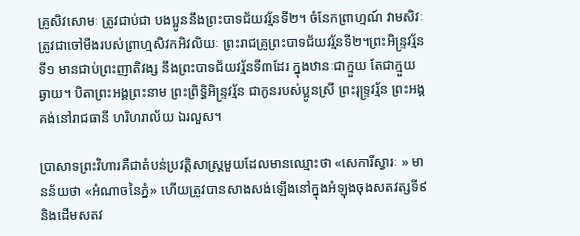គ្រូសិវសោមៈ ត្រូវជាប់ជា បងប្អូននឹងព្រះបាទជ័យវរ្ម័នទី២។ ចំនែកព្រាហ្មណ៍ វាមសិវៈ ត្រូវជាចៅមីងរបស់ព្រាហ្មសិវកអិវលិយៈ ព្រះរាជគ្រូព្រះបាទជ័យវរ្ម័នទី២។ព្រះអិន្រ្ទវរ្ម័នទី១ មានជាប់ព្រះញាតិវង្ស នឹងព្រះបាទជ័យវរ្ម័នទី៣ដែរ ក្នុងឋានៈជាក្មួយ តែជាក្មួយឆ្ងាយ។ បិតាព្រះអង្គព្រះនាម ព្រះព្រិទ្ធិអិន្រ្ទវរ្ម័ន ជាកូនរបស់ប្អូនស្រី ព្រះរុទ្រ្ទវរ្ម័ន ព្រះអង្គគង់នៅរាជធានី ហរិហរាល័យ ឯរលួស។

ប្រាសាទព្រះវិហារគឺជាតំបន់ប្រវត្តិសាស្ត្រមួយដែលមានឈ្មោះថា «សេការីស្វារៈ » មានន័យថា «អំណាចនៃភ្នំ» ហើយត្រូវបានសាងសង់ឡើងនៅក្នុងអំឡុងចុងសតវត្សទី៩ និងដើមសតវ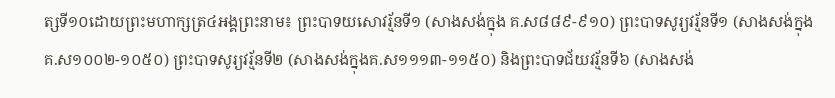ត្សទី១០ដោយព្រះមហាក្សត្រ៤អង្គព្រះនាម៖ ព្រះបាទយសោវរ្ម័នទី១ (សាងសង់ក្នុង គ.ស៨៨៩-៩១០) ព្រះបាទសូរ្យវរ្ម័នទី១ (សាងសង់ក្នុងគ.ស១០០២-១០៥០) ព្រះបាទសូរ្យវរ្ម័នទី២ (សាងសង់ក្នុងគ.ស១១១៣-១១៥០) និងព្រះបាទជ័យវរ្ម័នទី៦ (សាងសង់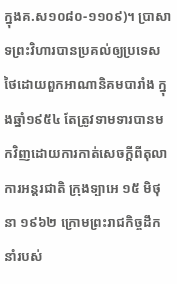ក្នុងគ.ស១០៨០-១១០៩)។ ប្រាសាទព្រះវិហារបានប្រគល់ឲ្យប្រទេសថៃដោយពួកអាណានិគមបារាំង ក្នុងឆ្នាំ១៩៥៤ តែត្រូវទាមទារបានមកវិញដោយការកាត់សេចក្ដីពីតុលាការអន្តរជាតិ ក្រុងទ្បាអេ ១៥ មិថុនា ១៩៦២ ក្រោមព្រះរាជកិច្ចដឹកនាំរបស់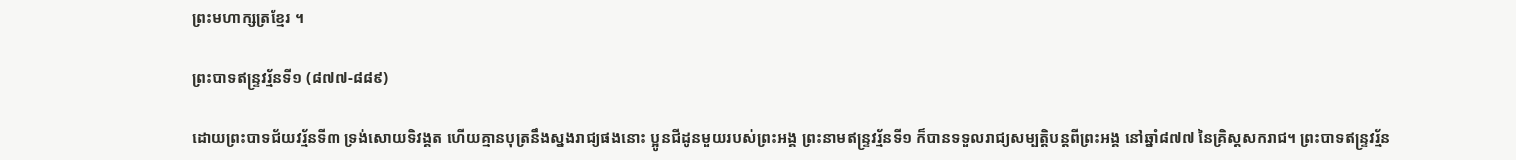ព្រះមហាក្សត្រខ្មែរ ។

ព្រះបាទឥន្ទ្រវរ្ម័នទី១ (៨៧៧-៨៨៩)

ដោយព្រះបាទជ័យវរ្ម័នទី៣ ទ្រង់សោយទិវង្គត ហើយគ្មានបុត្រនឹងស្នងរាជ្យផងនោះ ប្អូនជីដូនមួយរបស់ព្រះអង្គ ព្រះនាមឥន្ទ្រវរ្ម័នទី១ ក៏បានទទួលរាជ្យសម្បត្តិបន្តពីព្រះអង្គ នៅឆ្នាំ៨៧៧ នៃគ្រិស្ដសករាជ។ ព្រះបាទឥន្ទ្រវរ្ម័ន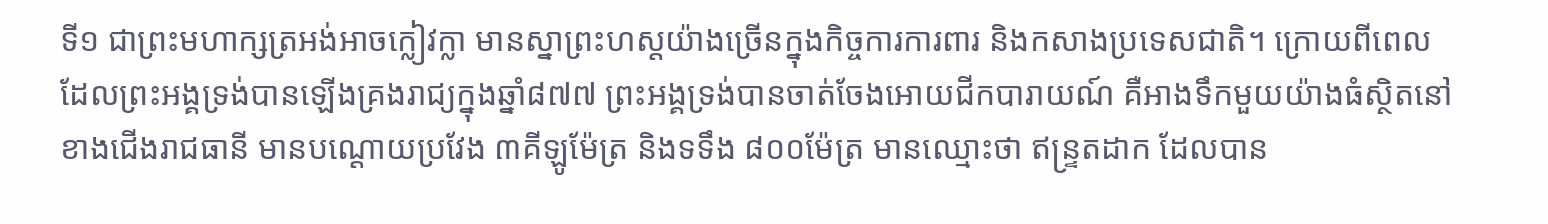ទី១ ជាព្រះមហាក្សត្រអង់អាចក្លៀវក្លា មានស្នាព្រះហស្តយ៉ាងច្រើនក្នុងកិច្ចការការពារ និងកសាងប្រទេសជាតិ។ ក្រោយពីពេលដែលព្រះអង្គទ្រង់បានឡើងគ្រងរាជ្យក្នុងឆ្នាំ៨៧៧ ព្រះអង្គទ្រង់បានចាត់ចែងអោយជីកបារាយណ៍ គឺអាងទឹកមួយយ៉ាងធំស្ថិតនៅខាងជើងរាជធានី មានបណ្តោយប្រវែង ៣គីឡូម៉ែត្រ និងទទឹង ៨០០ម៉ែត្រ មានឈ្មោះថា ឥន្ទ្រតដាក ដែលបាន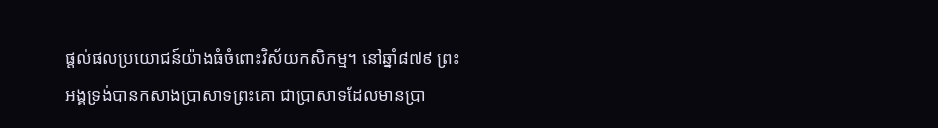ផ្តល់ផលប្រយោជន៍យ៉ាងធំចំពោះវិស័យកសិកម្ម។ នៅឆ្នាំ៨៧៩ ព្រះអង្គទ្រង់បានកសាងប្រាសាទព្រះគោ ជាប្រាសាទដែលមានប្រា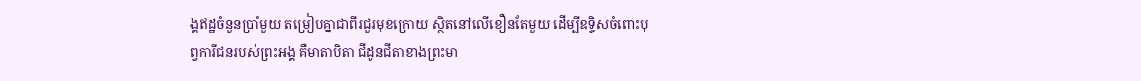ង្គឥដ្ឋចំនួនប្រាំមួយ តម្រៀបគ្នាជាពីរជួរមុខក្រោយ ស្ថិតនៅលើខឿនតែមួយ ដើម្បីឧទ្ទិសចំពោះបុព្វការីជនរបស់ព្រះអង្គ គឺមាតាបិតា ជីដូនជីតាខាងព្រះមា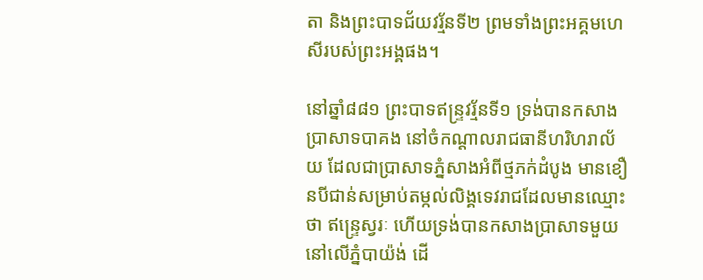តា និងព្រះបាទជ័យវរ្ម័នទី២ ព្រមទាំងព្រះអគ្គមហេសីរបស់ព្រះអង្គផង។

នៅឆ្នាំ៨៨១ ព្រះបាទឥន្ទ្រវរ្ម័នទី១ ទ្រង់បានកសាងប្រាសាទបាគង នៅចំកណ្ដាលរាជធានីហរិហរាល័យ ដែលជាប្រាសាទភ្នំសាងអំពីថ្មភក់ដំបូង មានខឿនបីជាន់សម្រាប់តម្កល់លិង្គទេវរាជដែលមានឈ្មោះថា ឥន្ទ្រេស្វរៈ ហើយទ្រង់បានកសាងប្រាសាទមួយនៅលើភ្នំបាយ៉ង់ ដើ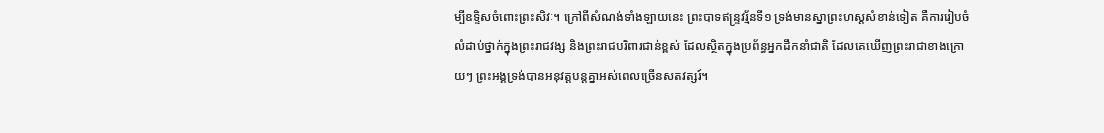ម្បីឧទ្ទិសចំពោះព្រះសិវៈ។ ក្រៅពីសំណង់ទាំងឡាយនេះ ព្រះបាទឥន្ទ្រវរ្ម័នទី១ ទ្រង់មានស្នាព្រះហស្តសំខាន់ទៀត គឺការរៀបចំលំដាប់ថ្នាក់ក្នុងព្រះរាជវង្ស និងព្រះរាជបរិពារជាន់ខ្ពស់ ដែលស្ថិតក្នុងប្រព័ន្ធអ្នកដឹកនាំជាតិ ដែលគេឃើញព្រះរាជាខាងក្រោយៗ ព្រះអង្គទ្រង់បានអនុវត្តបន្តគ្នាអស់ពេលច្រើនសតវត្សរ៍។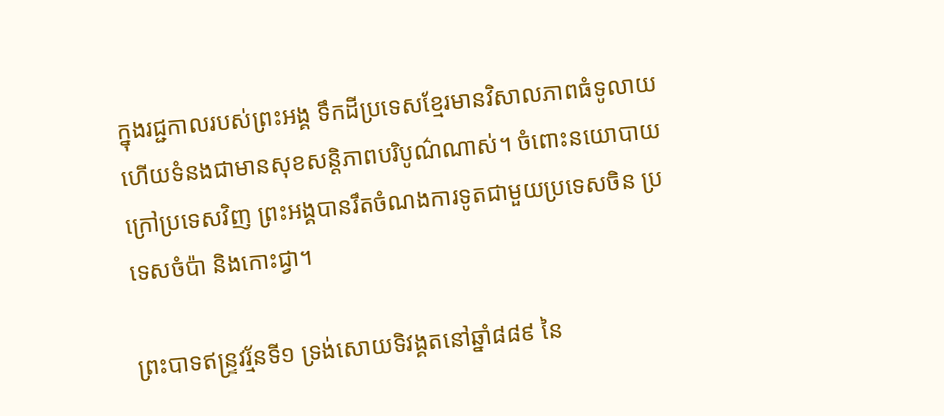ក្នុងរជ្ជកាលរបស់ព្រះអង្គ ទឹកដីប្រទេសខ្មែរមានវិសាលភាពធំទូលាយ ហើយទំនងជាមានសុខសន្តិភាពបរិបូណ៌ណាស់។ ចំពោះនយោបាយក្រៅប្រទេសវិញ ព្រះអង្គបានរឹតចំណងការទូតជាមួយប្រទេសចិន ប្រទេសចំប៉ា និងកោះជ្វា។

ព្រះបាទឥន្ទ្រវរ្ម័នទី១ ទ្រង់សោយទិវង្គតនៅឆ្នាំ៨៨៩ នៃ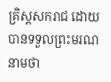គ្រិស្ដសករាជ ដោយបានទទួលព្រះមរណនាមថា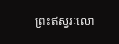ព្រះឥស្វរៈលោ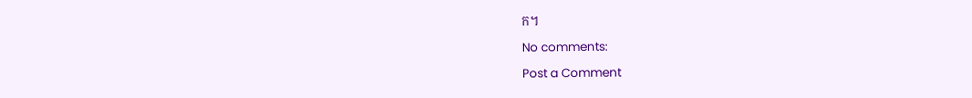ក។

No comments:

Post a Comment